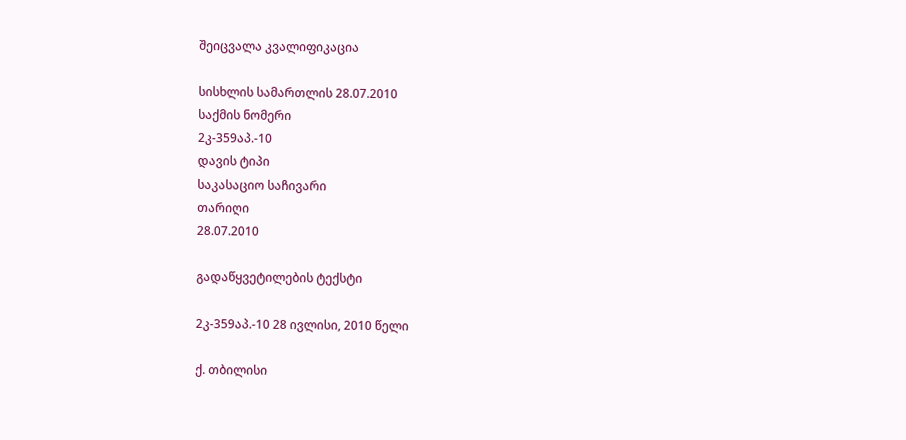შეიცვალა კვალიფიკაცია

სისხლის სამართლის 28.07.2010
საქმის ნომერი
2კ-359აპ.-10
დავის ტიპი
საკასაციო საჩივარი
თარიღი
28.07.2010

გადაწყვეტილების ტექსტი

2კ-359აპ.-10 28 ივლისი, 2010 წელი

ქ. თბილისი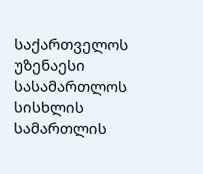საქართველოს უზენაესი სასამართლოს სისხლის სამართლის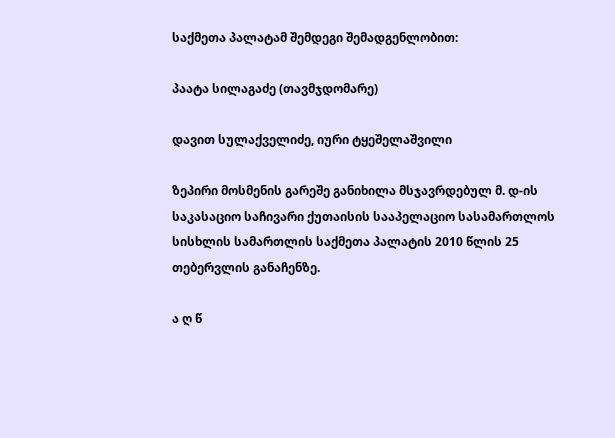საქმეთა პალატამ შემდეგი შემადგენლობით:

პაატა სილაგაძე (თავმჯდომარე)

დავით სულაქველიძე, იური ტყეშელაშვილი

ზეპირი მოსმენის გარეშე განიხილა მსჯავრდებულ მ. დ-ის საკასაციო საჩივარი ქუთაისის სააპელაციო სასამართლოს სისხლის სამართლის საქმეთა პალატის 2010 წლის 25 თებერვლის განაჩენზე.

ა ღ წ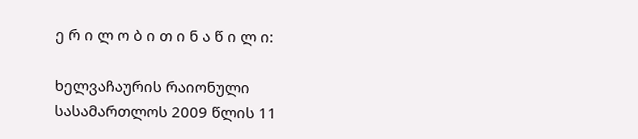ე რ ი ლ ო ბ ი თ ი ნ ა წ ი ლ ი:

ხელვაჩაურის რაიონული სასამართლოს 2009 წლის 11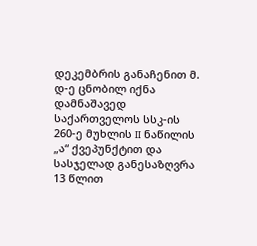დეკემბრის განაჩენით მ. დ-ე ცნობილ იქნა დამნაშავედ საქართველოს სსკ-ის 260-ე მუხლის II ნაწილის „ა“ ქვეპუნქტით და სასჯელად განესაზღვრა 13 წლით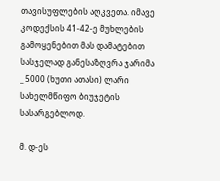თავისუფლების აღკვეთა. იმავე კოდექსის 41-42-ე მუხლების გამოყენებით მას დამატებით სასჯელად განესაზღვრა ჯარიმა _ 5000 (ხუთი ათასი) ლარი სახელმწიფო ბიუჯეტის სასარგებლოდ.

მ. დ-ეს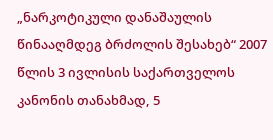„ნარკოტიკული დანაშაულის წინააღმდეგ ბრძოლის შესახებ“ 2007 წლის 3 ივლისის საქართველოს კანონის თანახმად, 5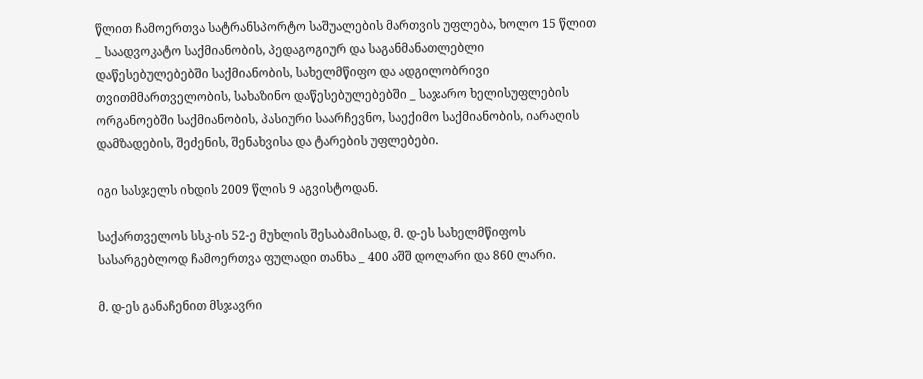წლით ჩამოერთვა სატრანსპორტო საშუალების მართვის უფლება, ხოლო 15 წლით _ საადვოკატო საქმიანობის, პედაგოგიურ და საგანმანათლებლი დაწესებულებებში საქმიანობის, სახელმწიფო და ადგილობრივი თვითმმართველობის, სახაზინო დაწესებულებებში _ საჯარო ხელისუფლების ორგანოებში საქმიანობის, პასიური საარჩევნო, საექიმო საქმიანობის, იარაღის დამზადების, შეძენის, შენახვისა და ტარების უფლებები.

იგი სასჯელს იხდის 2009 წლის 9 აგვისტოდან.

საქართველოს სსკ-ის 52-ე მუხლის შესაბამისად, მ. დ-ეს სახელმწიფოს სასარგებლოდ ჩამოერთვა ფულადი თანხა _ 400 აშშ დოლარი და 860 ლარი.

მ. დ-ეს განაჩენით მსჯავრი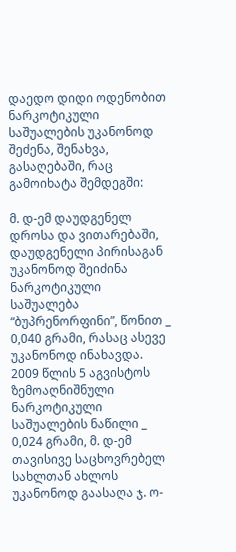დაედო დიდი ოდენობით ნარკოტიკული საშუალების უკანონოდ შეძენა, შენახვა, გასაღებაში, რაც გამოიხატა შემდეგში:

მ. დ-ემ დაუდგენელ დროსა და ვითარებაში, დაუდგენელი პირისაგან უკანონოდ შეიძინა ნარკოტიკული საშუალება “ბუპრენორფინი”, წონით _ 0,040 გრამი, რასაც ასევე უკანონოდ ინახავდა. 2009 წლის 5 აგვისტოს ზემოაღნიშნული ნარკოტიკული საშუალების ნაწილი _ 0,024 გრამი, მ. დ-ემ თავისივე საცხოვრებელ სახლთან ახლოს უკანონოდ გაასაღა ჯ. ო-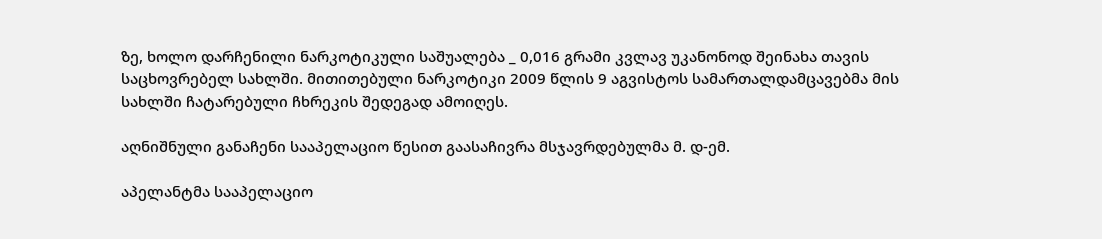ზე, ხოლო დარჩენილი ნარკოტიკული საშუალება _ 0,016 გრამი კვლავ უკანონოდ შეინახა თავის საცხოვრებელ სახლში. მითითებული ნარკოტიკი 2009 წლის 9 აგვისტოს სამართალდამცავებმა მის სახლში ჩატარებული ჩხრეკის შედეგად ამოიღეს.

აღნიშნული განაჩენი სააპელაციო წესით გაასაჩივრა მსჯავრდებულმა მ. დ-ემ.

აპელანტმა სააპელაციო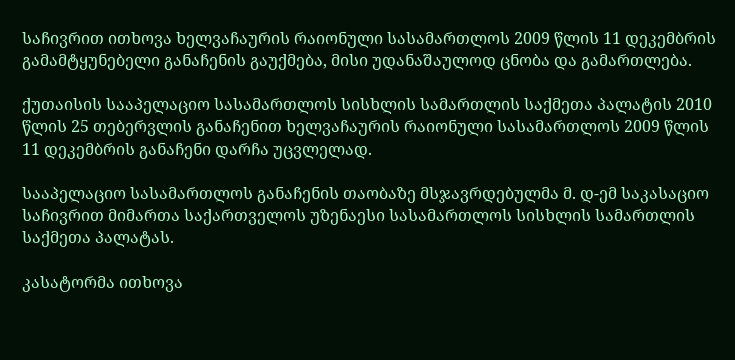საჩივრით ითხოვა ხელვაჩაურის რაიონული სასამართლოს 2009 წლის 11 დეკემბრის გამამტყუნებელი განაჩენის გაუქმება, მისი უდანაშაულოდ ცნობა და გამართლება.

ქუთაისის სააპელაციო სასამართლოს სისხლის სამართლის საქმეთა პალატის 2010 წლის 25 თებერვლის განაჩენით ხელვაჩაურის რაიონული სასამართლოს 2009 წლის 11 დეკემბრის განაჩენი დარჩა უცვლელად.

სააპელაციო სასამართლოს განაჩენის თაობაზე მსჯავრდებულმა მ. დ-ემ საკასაციო საჩივრით მიმართა საქართველოს უზენაესი სასამართლოს სისხლის სამართლის საქმეთა პალატას.

კასატორმა ითხოვა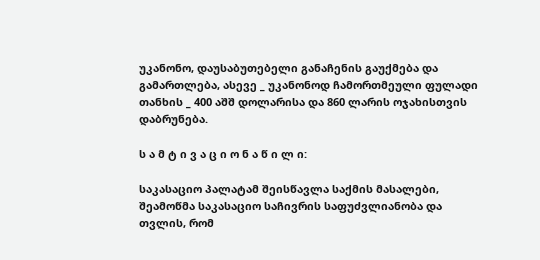უკანონო, დაუსაბუთებელი განაჩენის გაუქმება და გამართლება, ასევე _ უკანონოდ ჩამორთმეული ფულადი თანხის _ 400 აშშ დოლარისა და 860 ლარის ოჯახისთვის დაბრუნება.

ს ა მ ტ ი ვ ა ც ი ო ნ ა წ ი ლ ი:

საკასაციო პალატამ შეისწავლა საქმის მასალები, შეამოწმა საკასაციო საჩივრის საფუძვლიანობა და თვლის, რომ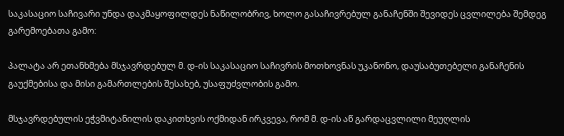საკასაციო საჩივარი უნდა დაკმაყოფილდეს ნაწილობრივ, ხოლო გასაჩივრებულ განაჩენში შევიდეს ცვლილება შემდეგ გარემოებათა გამო:

პალატა არ ეთანხმება მსჯავრდებულ მ. დ-ის საკასაციო საჩივრის მოთხოვნას უკანონო, დაუსაბუთებელი განაჩენის გაუქმებისა და მისი გამართლების შესახებ, უსაფუძვლობის გამო.

მსჯავრდებულის ეჭვმიტანილის დაკითხვის ოქმიდან ირკვევა, რომ მ. დ-ის აწ გარდაცვლილი მეუღლის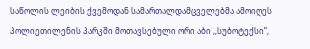საწოლის ლეიბის ქვემოდან სამართალდამცველებმა ამოიღეს პოლიეთილენის პარკში მოთავსებული ორი აბი ,,სუბოტექსი”,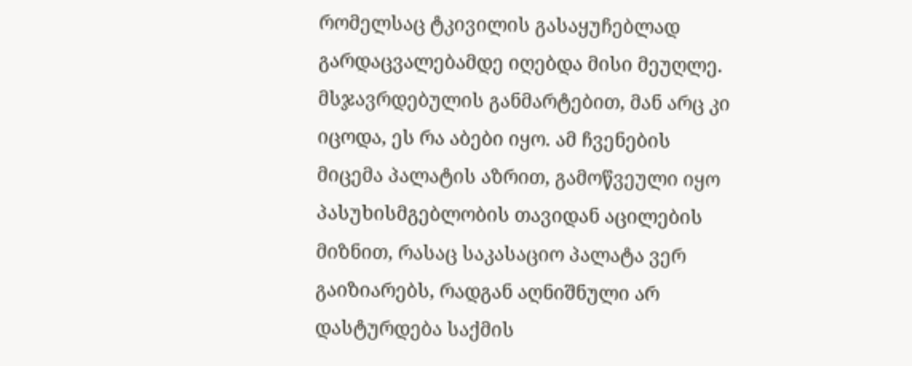რომელსაც ტკივილის გასაყუჩებლად გარდაცვალებამდე იღებდა მისი მეუღლე. მსჯავრდებულის განმარტებით, მან არც კი იცოდა, ეს რა აბები იყო. ამ ჩვენების მიცემა პალატის აზრით, გამოწვეული იყო პასუხისმგებლობის თავიდან აცილების მიზნით, რასაც საკასაციო პალატა ვერ გაიზიარებს, რადგან აღნიშნული არ დასტურდება საქმის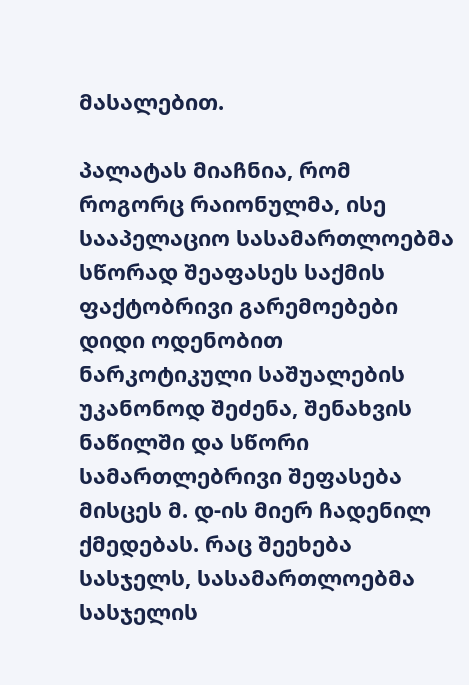მასალებით.

პალატას მიაჩნია, რომ როგორც რაიონულმა, ისე სააპელაციო სასამართლოებმა სწორად შეაფასეს საქმის ფაქტობრივი გარემოებები დიდი ოდენობით ნარკოტიკული საშუალების უკანონოდ შეძენა, შენახვის ნაწილში და სწორი სამართლებრივი შეფასება მისცეს მ. დ-ის მიერ ჩადენილ ქმედებას. რაც შეეხება სასჯელს, სასამართლოებმა სასჯელის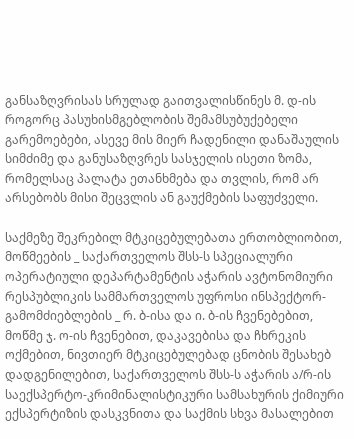განსაზღვრისას სრულად გაითვალისწინეს მ. დ-ის როგორც პასუხისმგებლობის შემამსუბუქებელი გარემოებები, ასევე მის მიერ ჩადენილი დანაშაულის სიმძიმე და განუსაზღვრეს სასჯელის ისეთი ზომა, რომელსაც პალატა ეთანხმება და თვლის, რომ არ არსებობს მისი შეცვლის ან გაუქმების საფუძველი.

საქმეზე შეკრებილ მტკიცებულებათა ერთობლიობით, მოწმეების _ საქართველოს შსს-ს სპეციალური ოპერატიული დეპარტამენტის აჭარის ავტონომიური რესპუბლიკის სამმართველოს უფროსი ინსპექტორ-გამომძიებლების _ რ. ბ-ისა და ი. ბ-ის ჩვენებებით, მოწმე ჯ. ო-ის ჩვენებით, დაკავებისა და ჩხრეკის ოქმებით, ნივთიერ მტკიცებულებად ცნობის შესახებ დადგენილებით, საქართველოს შსს-ს აჭარის ა/რ-ის საექსპერტო-კრიმინალისტიკური სამსახურის ქიმიური ექსპერტიზის დასკვნითა და საქმის სხვა მასალებით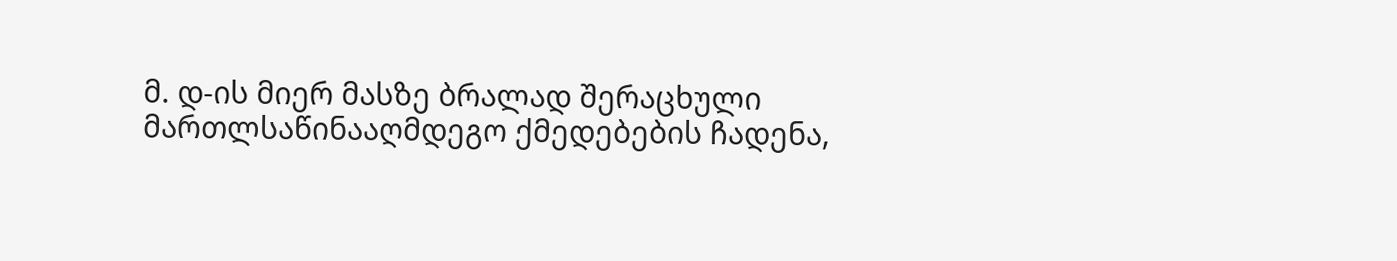მ. დ-ის მიერ მასზე ბრალად შერაცხული მართლსაწინააღმდეგო ქმედებების ჩადენა,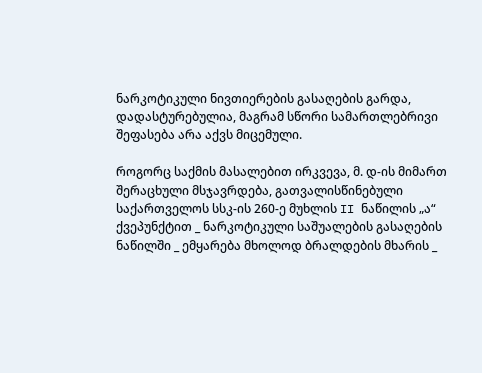ნარკოტიკული ნივთიერების გასაღების გარდა, დადასტურებულია, მაგრამ სწორი სამართლებრივი შეფასება არა აქვს მიცემული.

როგორც საქმის მასალებით ირკვევა, მ. დ-ის მიმართ შერაცხული მსჯავრდება, გათვალისწინებული საქართველოს სსკ-ის 260-ე მუხლის II ნაწილის „ა“ ქვეპუნქტით _ ნარკოტიკული საშუალების გასაღების ნაწილში _ ემყარება მხოლოდ ბრალდების მხარის _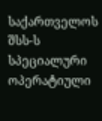საქართველოს შსს-ს სპეციალური ოპერატიული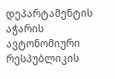დეპარტამენტის აჭარის ავტონომიური რესპუბლიკის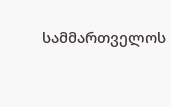სამმართველოს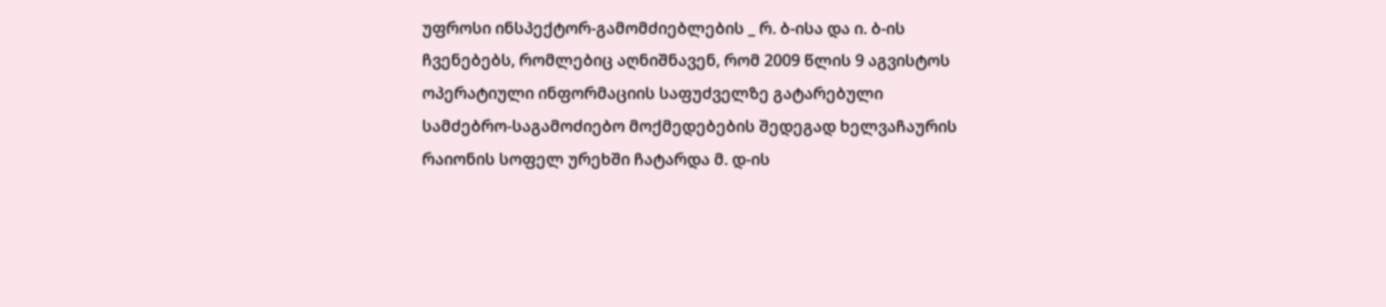უფროსი ინსპექტორ-გამომძიებლების _ რ. ბ-ისა და ი. ბ-ის ჩვენებებს, რომლებიც აღნიშნავენ, რომ 2009 წლის 9 აგვისტოს ოპერატიული ინფორმაციის საფუძველზე გატარებული სამძებრო-საგამოძიებო მოქმედებების შედეგად ხელვაჩაურის რაიონის სოფელ ურეხში ჩატარდა მ. დ-ის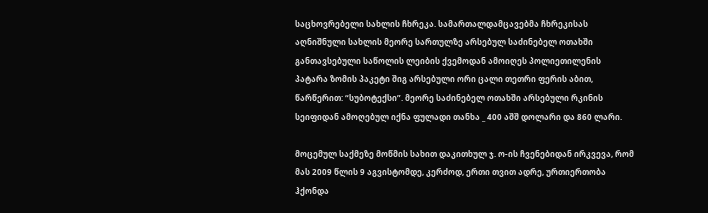საცხოვრებელი სახლის ჩხრეკა. სამართალდამცავებმა ჩხრეკისას აღნიშნული სახლის მეორე სართულზე არსებულ საძინებელ ოთახში განთავსებული საწოლის ლეიბის ქვემოდან ამოიღეს პოლიეთილენის პატარა ზომის პაკეტი შიგ არსებული ორი ცალი თეთრი ფერის აბით, წარწერით: “სუბოტექსი”. მეორე საძინებელ ოთახში არსებული რკინის სეიფიდან ამოღებულ იქნა ფულადი თანხა _ 400 აშშ დოლარი და 860 ლარი.

მოცემულ საქმეზე მოწმის სახით დაკითხულ ჯ. ო-ის ჩვენებიდან ირკვევა, რომ მას 2009 წლის 9 აგვისტომდე, კერძოდ, ერთი თვით ადრე, ურთიერთობა ჰქონდა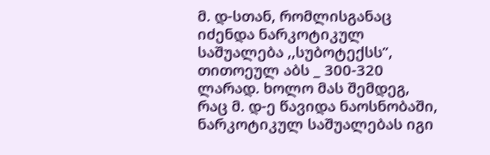მ. დ-სთან, რომლისგანაც იძენდა ნარკოტიკულ საშუალება ,,სუბოტექსს”, თითოეულ აბს _ 300-320 ლარად. ხოლო მას შემდეგ, რაც მ. დ-ე წავიდა ნაოსნობაში, ნარკოტიკულ საშუალებას იგი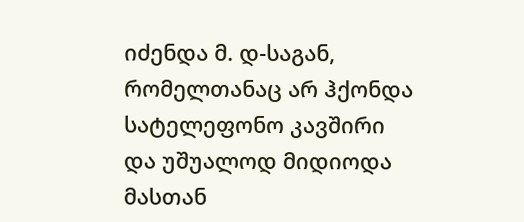იძენდა მ. დ-საგან, რომელთანაც არ ჰქონდა სატელეფონო კავშირი და უშუალოდ მიდიოდა მასთან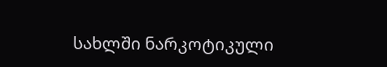სახლში ნარკოტიკული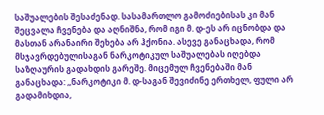საშუალების შესაძენად. სასამართლო გამოძიებისას კი მან შეცვალა ჩვენება და აღნიშნა, რომ იგი მ. დ-ეს არ იცნობდა და მასთან არანაირი შეხება არ ჰქონია. ასევე განაცხადა, რომ მსჯავრდებულისაგან ნარკოტიკულ საშუალებას იღებდა საზღაურის გადახდის გარეშე. მიცემულ ჩვენებაში მან განაცხადა: ,,ნარკოტიკი მ. დ-საგან შევიძინე ერთხელ, ფული არ გადამიხდია,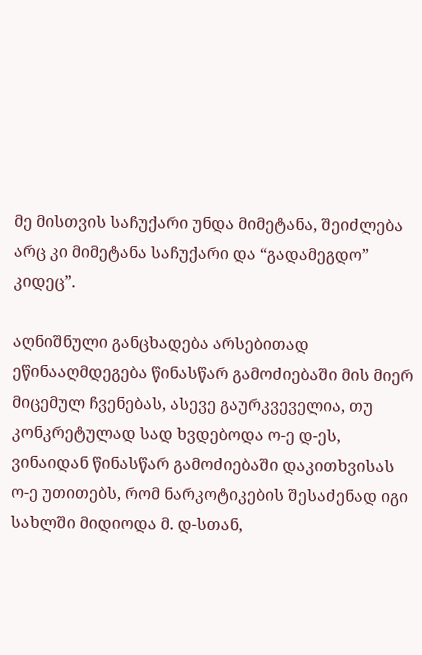მე მისთვის საჩუქარი უნდა მიმეტანა, შეიძლება არც კი მიმეტანა საჩუქარი და “გადამეგდო” კიდეც”.

აღნიშნული განცხადება არსებითად ეწინააღმდეგება წინასწარ გამოძიებაში მის მიერ მიცემულ ჩვენებას, ასევე გაურკვეველია, თუ კონკრეტულად სად ხვდებოდა ო-ე დ-ეს, ვინაიდან წინასწარ გამოძიებაში დაკითხვისას ო-ე უთითებს, რომ ნარკოტიკების შესაძენად იგი სახლში მიდიოდა მ. დ-სთან,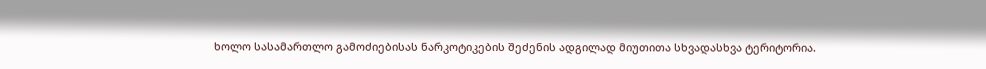ხოლო სასამართლო გამოძიებისას ნარკოტიკების შეძენის ადგილად მიუთითა სხვადასხვა ტერიტორია.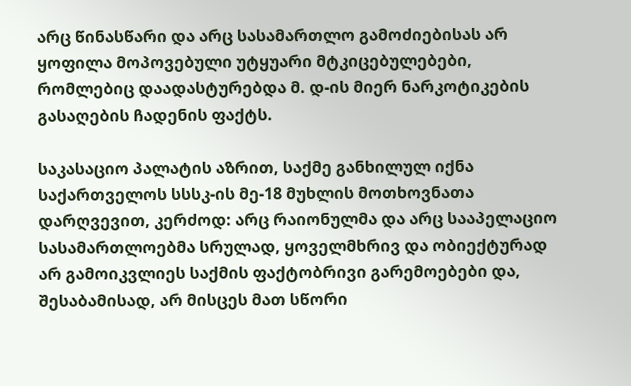არც წინასწარი და არც სასამართლო გამოძიებისას არ ყოფილა მოპოვებული უტყუარი მტკიცებულებები, რომლებიც დაადასტურებდა მ. დ-ის მიერ ნარკოტიკების გასაღების ჩადენის ფაქტს.

საკასაციო პალატის აზრით, საქმე განხილულ იქნა საქართველოს სსსკ-ის მე-18 მუხლის მოთხოვნათა დარღვევით, კერძოდ: არც რაიონულმა და არც სააპელაციო სასამართლოებმა სრულად, ყოველმხრივ და ობიექტურად არ გამოიკვლიეს საქმის ფაქტობრივი გარემოებები და, შესაბამისად, არ მისცეს მათ სწორი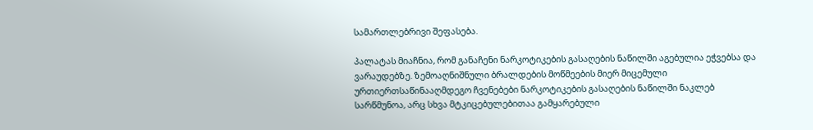სამართლებრივი შეფასება.

პალატას მიაჩნია, რომ განაჩენი ნარკოტიკების გასაღების ნაწილში აგებულია ეჭვებსა და ვარაუდებზე. ზემოაღნიშნული ბრალდების მოწმეების მიერ მიცემული ურთიერთსაწინააღმდეგო ჩვენებები ნარკოტიკების გასაღების ნაწილში ნაკლებ სარწმუნოა, არც სხვა მტკიცებულებითაა გამყარებული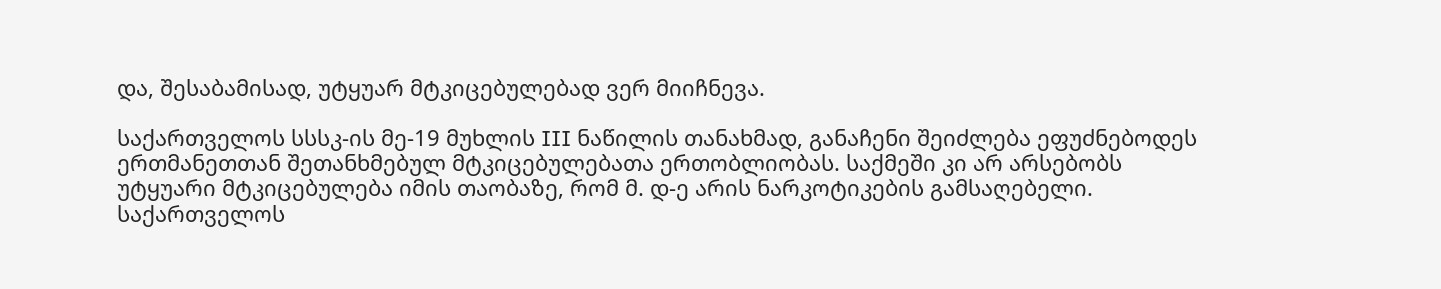და, შესაბამისად, უტყუარ მტკიცებულებად ვერ მიიჩნევა.

საქართველოს სსსკ-ის მე-19 მუხლის III ნაწილის თანახმად, განაჩენი შეიძლება ეფუძნებოდეს ერთმანეთთან შეთანხმებულ მტკიცებულებათა ერთობლიობას. საქმეში კი არ არსებობს უტყუარი მტკიცებულება იმის თაობაზე, რომ მ. დ-ე არის ნარკოტიკების გამსაღებელი. საქართველოს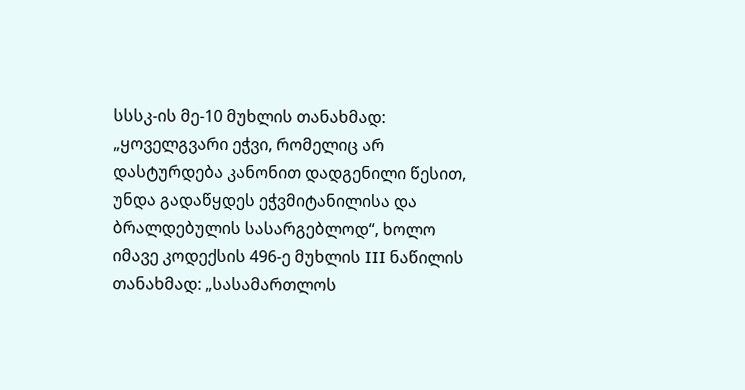სსსკ-ის მე-10 მუხლის თანახმად: „ყოველგვარი ეჭვი, რომელიც არ დასტურდება კანონით დადგენილი წესით, უნდა გადაწყდეს ეჭვმიტანილისა და ბრალდებულის სასარგებლოდ“, ხოლო იმავე კოდექსის 496-ე მუხლის III ნაწილის თანახმად: „სასამართლოს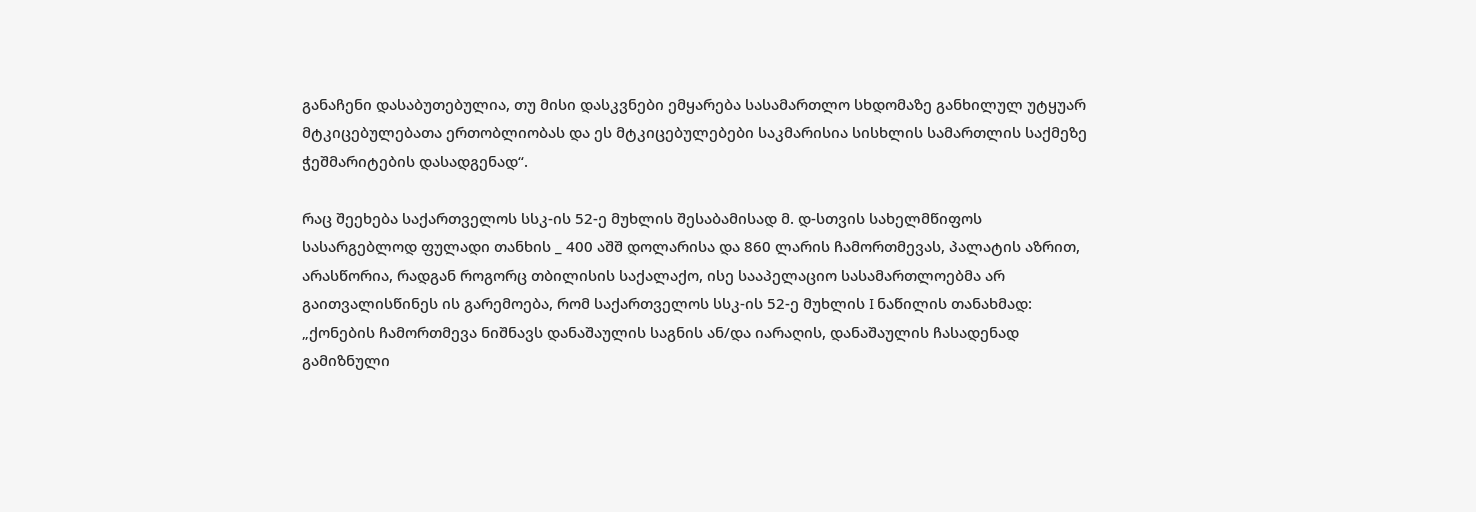განაჩენი დასაბუთებულია, თუ მისი დასკვნები ემყარება სასამართლო სხდომაზე განხილულ უტყუარ მტკიცებულებათა ერთობლიობას და ეს მტკიცებულებები საკმარისია სისხლის სამართლის საქმეზე ჭეშმარიტების დასადგენად“.

რაც შეეხება საქართველოს სსკ-ის 52-ე მუხლის შესაბამისად მ. დ-სთვის სახელმწიფოს სასარგებლოდ ფულადი თანხის _ 400 აშშ დოლარისა და 860 ლარის ჩამორთმევას, პალატის აზრით, არასწორია, რადგან როგორც თბილისის საქალაქო, ისე სააპელაციო სასამართლოებმა არ გაითვალისწინეს ის გარემოება, რომ საქართველოს სსკ-ის 52-ე მუხლის I ნაწილის თანახმად: „ქონების ჩამორთმევა ნიშნავს დანაშაულის საგნის ან/და იარაღის, დანაშაულის ჩასადენად გამიზნული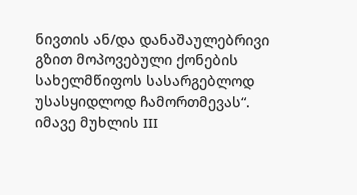ნივთის ან/და დანაშაულებრივი გზით მოპოვებული ქონების სახელმწიფოს სასარგებლოდ უსასყიდლოდ ჩამორთმევას“. იმავე მუხლის III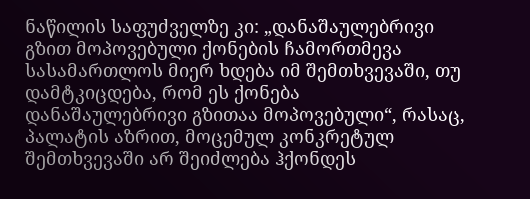ნაწილის საფუძველზე კი: „დანაშაულებრივი გზით მოპოვებული ქონების ჩამორთმევა სასამართლოს მიერ ხდება იმ შემთხვევაში, თუ დამტკიცდება, რომ ეს ქონება დანაშაულებრივი გზითაა მოპოვებული“, რასაც, პალატის აზრით, მოცემულ კონკრეტულ შემთხვევაში არ შეიძლება ჰქონდეს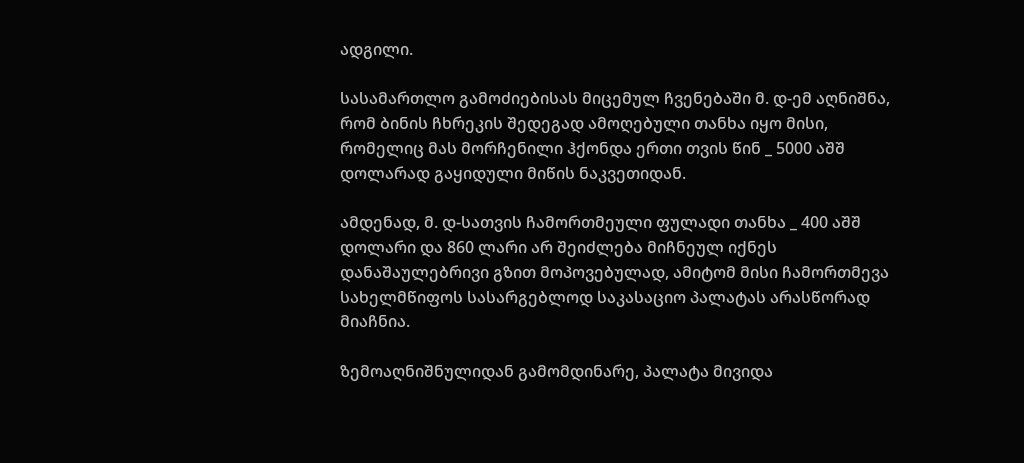ადგილი.

სასამართლო გამოძიებისას მიცემულ ჩვენებაში მ. დ-ემ აღნიშნა, რომ ბინის ჩხრეკის შედეგად ამოღებული თანხა იყო მისი, რომელიც მას მორჩენილი ჰქონდა ერთი თვის წინ _ 5000 აშშ დოლარად გაყიდული მიწის ნაკვეთიდან.

ამდენად, მ. დ-სათვის ჩამორთმეული ფულადი თანხა _ 400 აშშ დოლარი და 860 ლარი არ შეიძლება მიჩნეულ იქნეს დანაშაულებრივი გზით მოპოვებულად, ამიტომ მისი ჩამორთმევა სახელმწიფოს სასარგებლოდ საკასაციო პალატას არასწორად მიაჩნია.

ზემოაღნიშნულიდან გამომდინარე, პალატა მივიდა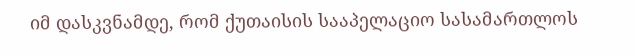იმ დასკვნამდე, რომ ქუთაისის სააპელაციო სასამართლოს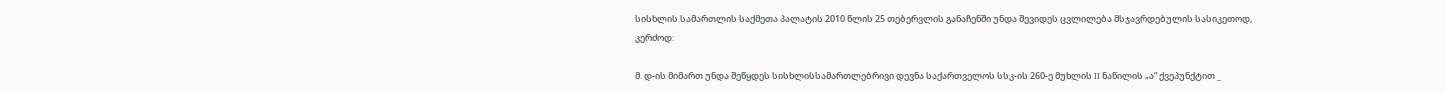სისხლის სამართლის საქმეთა პალატის 2010 წლის 25 თებერვლის განაჩენში უნდა შევიდეს ცვლილება მსჯავრდებულის სასიკეთოდ, კერძოდ:

მ. დ-ის მიმართ უნდა შეწყდეს სისხლისსამართლებრივი დევნა საქართველოს სსკ-ის 260-ე მუხლის II ნაწილის „ა“ ქვეპუნქტით _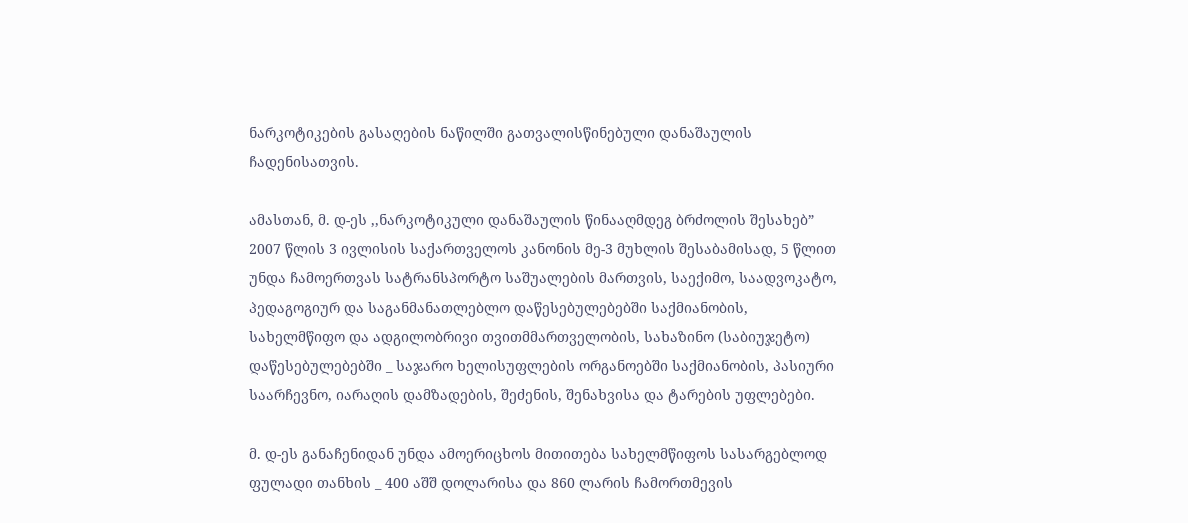ნარკოტიკების გასაღების ნაწილში გათვალისწინებული დანაშაულის ჩადენისათვის.

ამასთან, მ. დ-ეს ,,ნარკოტიკული დანაშაულის წინააღმდეგ ბრძოლის შესახებ” 2007 წლის 3 ივლისის საქართველოს კანონის მე-3 მუხლის შესაბამისად, 5 წლით უნდა ჩამოერთვას სატრანსპორტო საშუალების მართვის, საექიმო, საადვოკატო, პედაგოგიურ და საგანმანათლებლო დაწესებულებებში საქმიანობის, სახელმწიფო და ადგილობრივი თვითმმართველობის, სახაზინო (საბიუჯეტო) დაწესებულებებში _ საჯარო ხელისუფლების ორგანოებში საქმიანობის, პასიური საარჩევნო, იარაღის დამზადების, შეძენის, შენახვისა და ტარების უფლებები.

მ. დ-ეს განაჩენიდან უნდა ამოერიცხოს მითითება სახელმწიფოს სასარგებლოდ ფულადი თანხის _ 400 აშშ დოლარისა და 860 ლარის ჩამორთმევის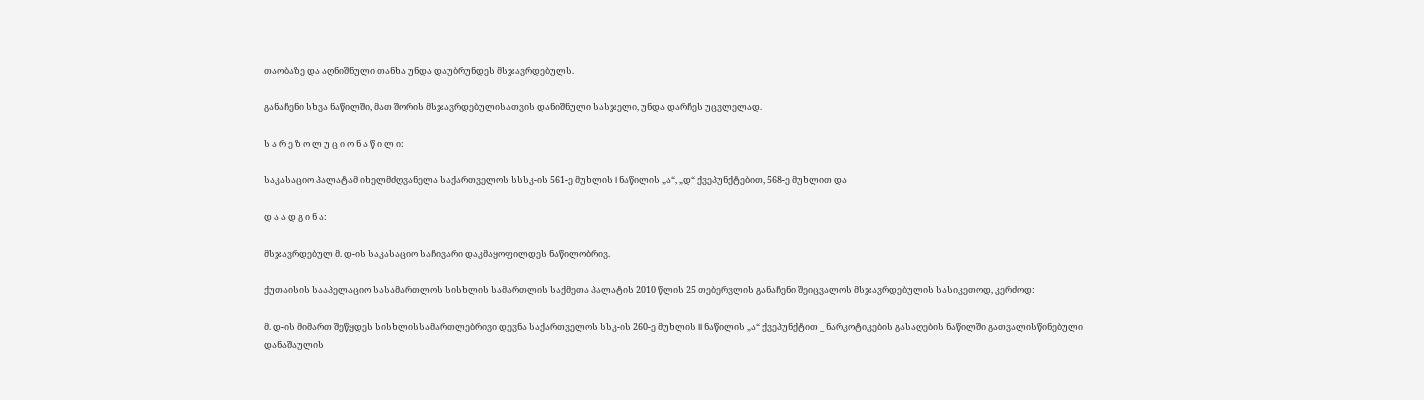თაობაზე და აღნიშნული თანხა უნდა დაუბრუნდეს მსჯავრდებულს.

განაჩენი სხვა ნაწილში, მათ შორის მსჯავრდებულისათვის დანიშნული სასჯელი, უნდა დარჩეს უცვლელად.

ს ა რ ე ზ ო ლ უ ც ი ო ნ ა წ ი ლ ი:

საკასაციო პალატამ იხელმძღვანელა საქართველოს სსსკ-ის 561-ე მუხლის I ნაწილის „ა“, „დ“ ქვეპუნქტებით, 568-ე მუხლით და

დ ა ა დ გ ი ნ ა:

მსჯავრდებულ მ. დ-ის საკასაციო საჩივარი დაკმაყოფილდეს ნაწილობრივ.

ქუთაისის სააპელაციო სასამართლოს სისხლის სამართლის საქმეთა პალატის 2010 წლის 25 თებერვლის განაჩენი შეიცვალოს მსჯავრდებულის სასიკეთოდ, კერძოდ:

მ. დ-ის მიმართ შეწყდეს სისხლისსამართლებრივი დევნა საქართველოს სსკ-ის 260-ე მუხლის II ნაწილის „ა“ ქვეპუნქტით _ ნარკოტიკების გასაღების ნაწილში გათვალისწინებული დანაშაულის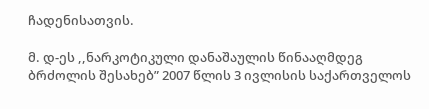ჩადენისათვის.

მ. დ-ეს ,,ნარკოტიკული დანაშაულის წინააღმდეგ ბრძოლის შესახებ” 2007 წლის 3 ივლისის საქართველოს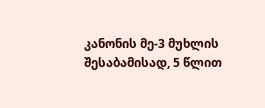კანონის მე-3 მუხლის შესაბამისად, 5 წლით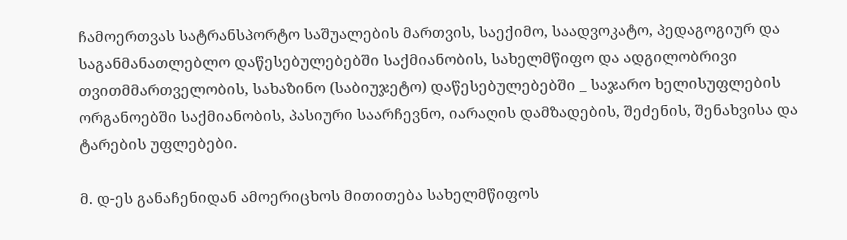ჩამოერთვას სატრანსპორტო საშუალების მართვის, საექიმო, საადვოკატო, პედაგოგიურ და საგანმანათლებლო დაწესებულებებში საქმიანობის, სახელმწიფო და ადგილობრივი თვითმმართველობის, სახაზინო (საბიუჯეტო) დაწესებულებებში _ საჯარო ხელისუფლების ორგანოებში საქმიანობის, პასიური საარჩევნო, იარაღის დამზადების, შეძენის, შენახვისა და ტარების უფლებები.

მ. დ-ეს განაჩენიდან ამოერიცხოს მითითება სახელმწიფოს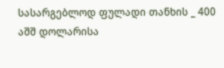სასარგებლოდ ფულადი თანხის _ 400 აშშ დოლარისა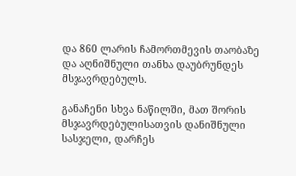და 860 ლარის ჩამორთმევის თაობაზე და აღნიშნული თანხა დაუბრუნდეს მსჯავრდებულს.

განაჩენი სხვა ნაწილში, მათ შორის მსჯავრდებულისათვის დანიშნული სასჯელი, დარჩეს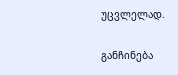უცვლელად.

განჩინება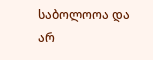საბოლოოა და არ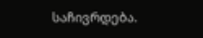საჩივრდება.